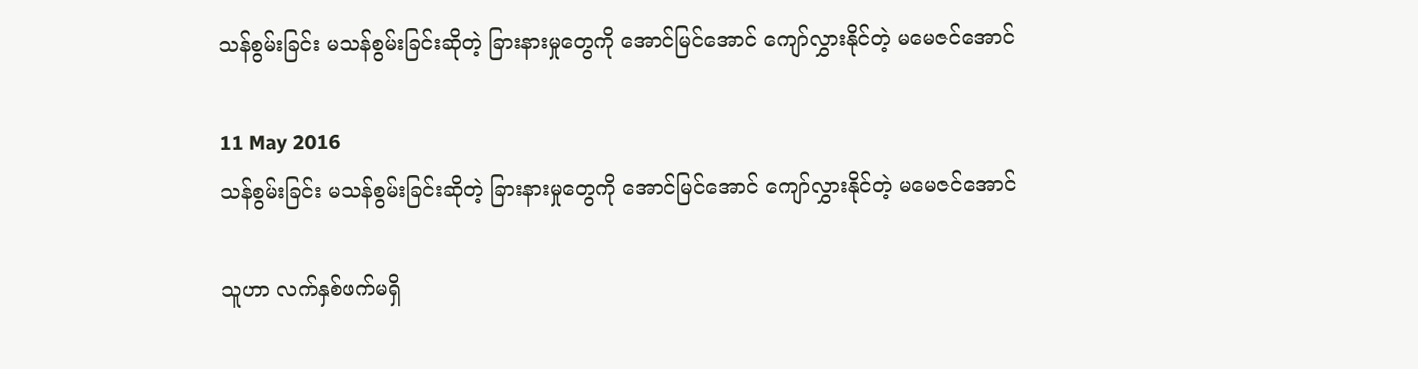သန်စွမ်းခြင်း မသန်စွမ်းခြင်းဆိုတဲ့ ခြားနားမှုတွေကို အောင်မြင်အောင် ကျော်လွှားနိုင်တဲ့ မမေဇင်အောင်

11 May 2016
သန်စွမ်းခြင်း မသန်စွမ်းခြင်းဆိုတဲ့ ခြားနားမှုတွေကို အောင်မြင်အောင် ကျော်လွှားနိုင်တဲ့ မမေဇင်အောင်

သူဟာ လက်နှစ်ဖက်မရှိ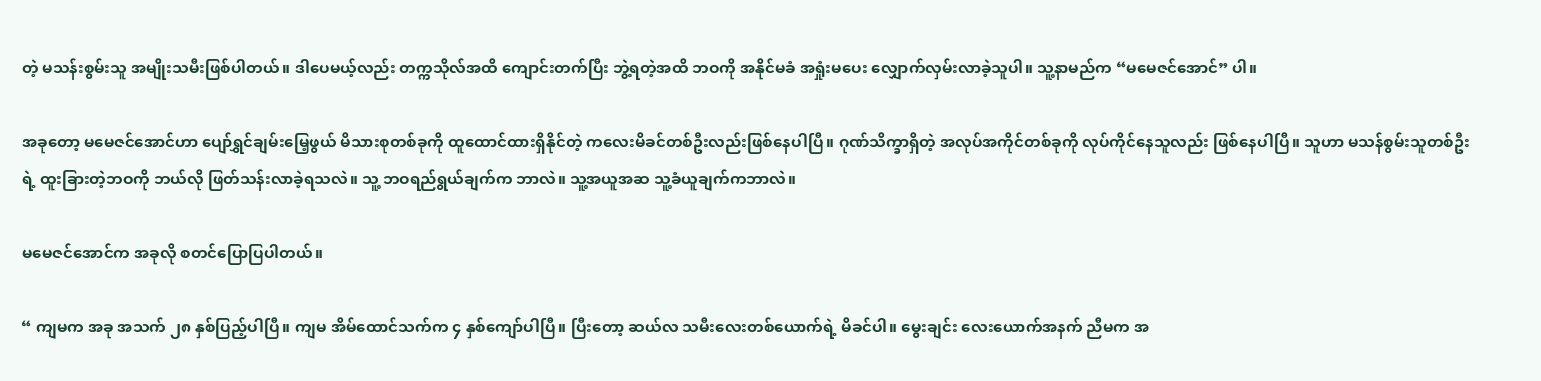တဲ့ မသန်းစွမ်းသူ အမျိုးသမီးဖြစ်ပါတယ်။ ဒါပေမယ့်လည်း တက္ကသိုလ်အထိ ကျောင်းတက်ပြီး ဘွဲ့ရတဲ့အထိ ဘဝကို အနိုင်မခံ အရှုံးမပေး လျှောက်လှမ်းလာခဲ့သူပါ။ သူ့နာမည်က “မမေဇင်အောင်” ပါ။

အခုတော့ မမေဇင်အောင်ဟာ ပျော်ရွှင်ချမ်းမြေ့ဖွယ် မိသားစုတစ်ခုကို ထူထောင်ထားရှိနိုင်တဲ့ ကလေးမိခင်တစ်ဦးလည်းဖြစ်နေပါပြီ။ ဂုဏ်သိက္ခာရှိတဲ့ အလုပ်အကိုင်တစ်ခုကို လုပ်ကိုင်နေသူလည်း ဖြစ်နေပါပြီ။ သူဟာ မသန်စွမ်းသူတစ်ဦးရဲ့ ထူးခြားတဲ့ဘဝကို ဘယ်လို ဖြတ်သန်းလာခဲ့ရသလဲ။ သူ့ ဘဝရည်ရွယ်ချက်က ဘာလဲ။ သူ့အယူအဆ သူ့ခံယူချက်ကဘာလဲ။

မမေဇင်အောင်က အခုလို စတင်ပြောပြပါတယ်။

“ ကျမက အခု အသက် ၂၈ နှစ်ပြည့်ပါပြီ။ ကျမ အိမ်ထောင်သက်က ၄ နှစ်ကျော်ပါပြီ။ ပြီးတော့ ဆယ်လ သမီးလေးတစ်ယောက်ရဲ့ မိခင်ပါ။ မွေးချင်း လေးယောက်အနက် ညီမက အ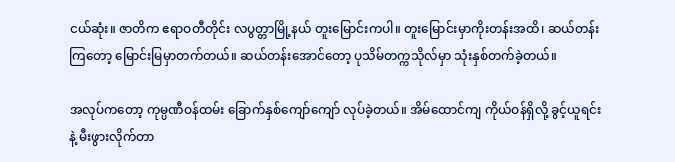ငယ်ဆုံး။ ဇာတိက ဧရာဝတီတိုင်း လပွတ္တာမြို့နယ် တူးမြောင်းကပါ။ တူးမြောင်းမှာကိုးတန်းအထိ၊ ဆယ်တန်းကြတော့ မြောင်းမြမှာတက်တယ်။ ဆယ်တန်းအောင်တော့ ပုသိမ်တက္ကသိုလ်မှာ သုံးနှစ်တက်ခဲ့တယ်။

အလုပ်ကတော့ ကုမ္ပဏီဝန်ထမ်း ခြောက်နှစ်ကျော်ကျော် လုပ်ခဲ့တယ်။ အိမ်ထောင်ကျ ကိုယ်ဝန်ရှိလို့ ခွင့်ယူရင်းနဲ့ မီးဖွားလိုက်တာ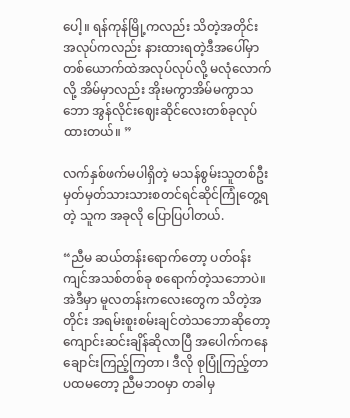ပေါ့။ ရန်ကုန်မြို့ကလည်း သိတဲ့အတိုင်း အလုပ်ကလည်း နားထားရတဲ့ဒီအပေါ်မှာ တစ်ယောက်ထဲအလုပ်လုပ်လို့ မလုံလောက်လို့ အိမ်မှာလည်း အိုးမကွာအိမ်မကွာသဘော အွန်လိုင်းဈေးဆိုင်လေးတစ်ခုလုပ်ထားတယ်။ ”

လက်နှစ်ဖက်မပါရှိတဲ့ မသန်စွမ်းသူတစ်ဦး မှတ်မှတ်သားသားစတင်ရင်ဆိုင်ကြုံတွေ့ရတဲ့ သူက အခုလို ပြောပြပါတယ်.

“ညီမ ဆယ်တန်းရောက်တော့ ပတ်ဝန်းကျင်အသစ်တစ်ခု စရောက်တဲ့သဘောပဲ။ အဲဒီမှာ မူလတန်းကလေးတွေက သိတဲ့အတိုင်း အရမ်းစူးစမ်းချင်တဲသဘောဆိုတော့ ကျောင်းဆင်းချိန်ဆိုလာပြီ အပေါက်ကနေ ချောင်းကြည့်ကြတာ၊ ဒီလို စုပြုံကြည့်တာ ပထမတော့ ညီမဘဝမှာ တခါမှ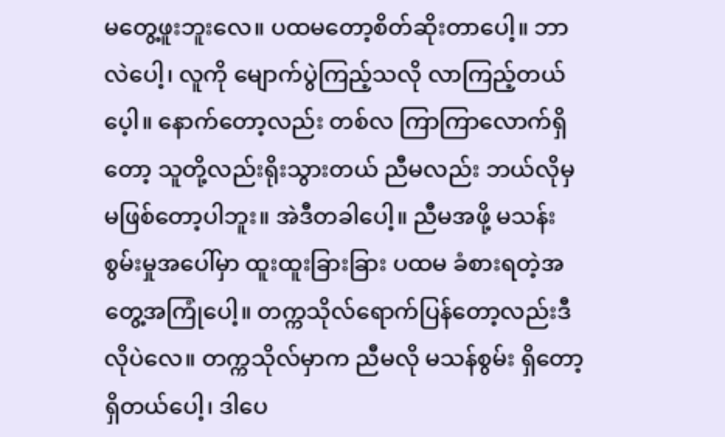မတွေ့ဖူးဘူးလေ။ ပထမတော့စိတ်ဆိုးတာပေါ့။ ဘာလဲပေါ့၊ လူကို မျောက်ပွဲကြည့်သလို လာကြည့်တယ်ပေ့ါ။ နောက်တော့လည်း တစ်လ ကြာကြာလောက်ရှိတော့ သူတို့လည်းရိုးသွားတယ် ညီမလည်း ဘယ်လိုမှမဖြစ်တော့ပါဘူး။ အဲဒီတခါပေါ့။ ညီမအဖို့ မသန်းစွမ်းမှုအပေါ်မှာ ထူးထူးခြားခြား ပထမ ခံစားရတဲ့အတွေ့အကြုံပေါ့။ တက္ကသိုလ်ရောက်ပြန်တော့လည်းဒီလိုပဲလေ။ တက္ကသိုလ်မှာက ညီမလို မသန်စွမ်း ရှိတော့ ရှိတယ်ပေါ့၊ ဒါပေ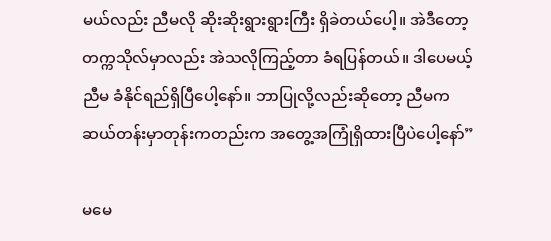မယ်လည်း ညီမလို ဆိုးဆိုးရွားရွားကြီး ရှိခဲတယ်ပေါ့။ အဲဒီတော့ တက္ကသိုလ်မှာလည်း အဲသလိုကြည့်တာ ခံရပြန်တယ်။ ဒါပေမယ့် ညီမ ခံနိုင်ရည်ရှိပြီပေါ့နော်။ ဘာပြုလို့လည်းဆိုတော့ ညီမက ဆယ်တန်းမှာတုန်းကတည်းက အတွေ့အကြုံရှိထားပြီပဲပေါ့နော်”

မမေ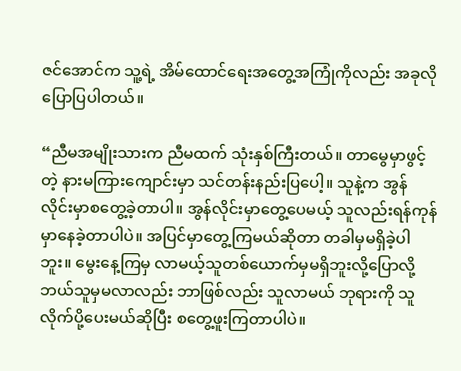ဇင်အောင်က သူ့ရဲ့ အိမ်ထောင်ရေးအတွေ့အကြုံကိုလည်း အခုလို ပြောပြပါတယ်။

“ညီမအမျိုးသားက ညီမထက် သုံးနှစ်ကြီးတယ်။ တာမွေမှာဖွင့်တဲ့ နားမကြားကျောင်းမှာ သင်တန်းနည်းပြပေါ့။ သူနဲ့က အွန်လိုင်းမှာစတွေ့ခဲ့တာပါ။ အွန်လိုင်းမှာတွေ့ပေမယ့် သူလည်းရန်ကုန်မှာနေခဲ့တာပါပဲ။ အပြင်မှာတွေ့ကြမယ်ဆိုတာ တခါမှမရှိခဲ့ပါဘူး။ မွေးနေ့ကြမှ လာမယ့်သူတစ်ယောက်မှမရှိဘူးလို့ပြောလို့ ဘယ်သူမှမလာလည်း ဘာဖြစ်လည်း သူလာမယ် ဘုရားကို သူလိုက်ပို့ပေးမယ်ဆိုပြီး စတွေ့ဖူးကြတာပါပဲ။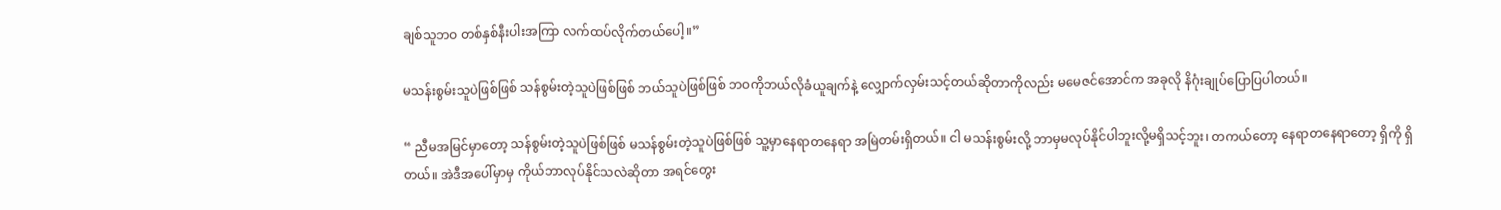ချစ်သူဘဝ တစ်နှစ်နီးပါးအကြာ လက်ထပ်လိုက်တယ်ပေါ့။”

မသန်းစွမ်းသူပဲဖြစ်ဖြစ် သန်စွမ်းတဲ့သူပဲဖြစ်ဖြစ် ဘယ်သူပဲဖြစ်ဖြစ် ဘဝကိုဘယ်လိုခံယူချက်နဲ့ လျှောက်လှမ်းသင့်တယ်ဆိုတာကိုလည်း မမေဇင်အောင်က အခုလို နိဂုံးချုပ်ပြောပြပါတယ်။

“ ညီမအမြင်မှာတော့ သန်စွမ်းတဲ့သူပဲဖြစ်ဖြစ် မသန်စွမ်းတဲ့သူပဲဖြစ်ဖြစ် သူ့မှာနေရာတနေရာ အမြဲတမ်းရှိတယ်။ ငါ မသန်းစွမ်းလို့ ဘာမှမလုပ်နိုင်ပါဘူးလို့မရှိသင့်ဘူး၊ တကယ်တော့ နေရာတနေရာတော့ ရှိကို ရှိတယ်။ အဲဒီအပေါ်မှာမှ ကိုယ်ဘာလုပ်နိုင်သလဲဆိုတာ အရင်တွေး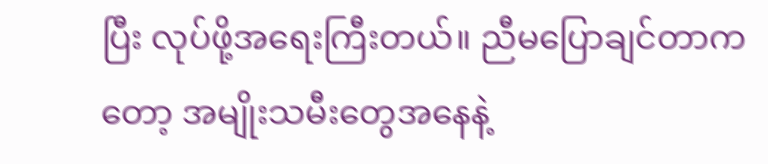ပြီး လုပ်ဖို့အရေးကြီးတယ်။ ညီမပြောချင်တာကတော့ အမျိုးသမီးတွေအနေနဲ့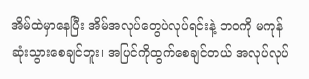အိမ်ထဲမှာနေပြီး အိမ်အလုပ်တွေပဲလုပ်ရင်းနဲ့ ဘဝကို မကုန်ဆုံးသွားစေချင်ဘူး၊ အပြင်ကိုထွက်စေချင်တယ် အလုပ်လုပ်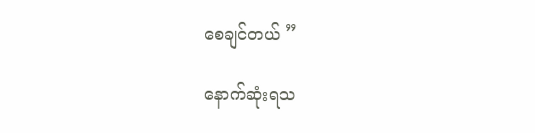စေချင်တယ် ”

နောက်ဆုံးရသ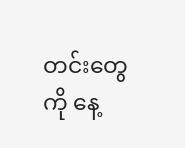တင်းတွေကို နေ့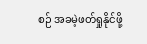စဉ် အခမဲ့ဖတ်ရှုနိုင်ဖို့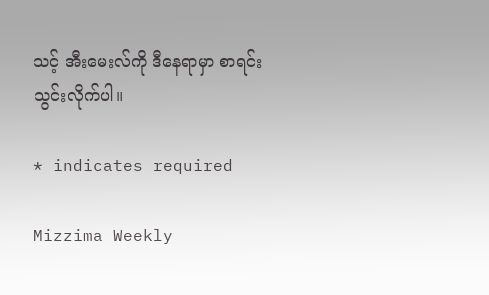သင့် အီးမေးလ်ကို ဒီနေရာမှာ စာရင်းသွင်းလိုက်ပါ။

* indicates required

Mizzima Weekly